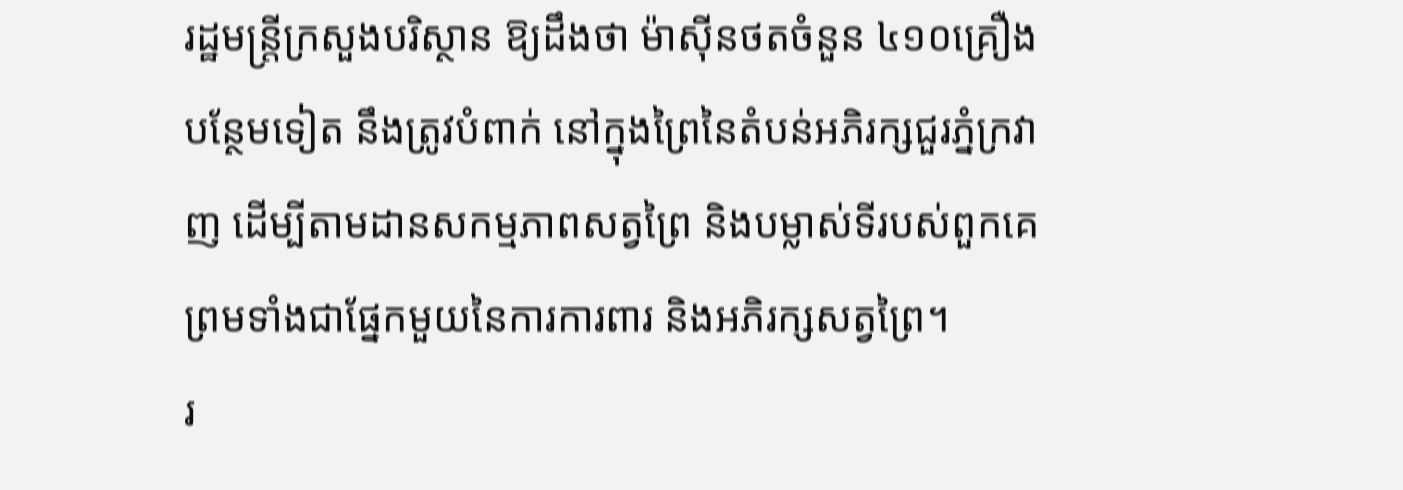រដ្ឋមន្ត្រីក្រសួងបរិស្ថាន ឱ្យដឹងថា ម៉ាស៊ីនថតចំនួន ៤១០គ្រឿងបន្ថែមទៀត នឹងត្រូវបំពាក់ នៅក្នុងព្រៃនៃតំបន់អភិរក្សជួរភ្នំក្រវាញ ដើម្បីតាមដានសកម្មភាពសត្វព្រៃ និងបម្លាស់ទីរបស់ពួកគេ ព្រមទាំងជាផ្នែកមួយនៃការការពារ និងអភិរក្សសត្វព្រៃ។
រ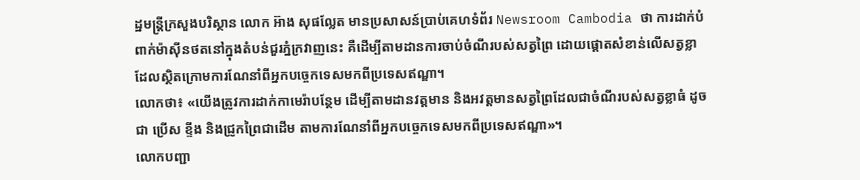ដ្ឋមន្ត្រីក្រសួងបរិស្ថាន លោក អ៊ាង សុផល្លែត មានប្រសាសន៍ប្រាប់គេហទំព័រ Newsroom Cambodia ថា ការដាក់បំពាក់ម៉ាស៊ីនថតនៅក្នុងតំបន់ជួរភ្នំក្រវាញនេះ គឺដើម្បីតាមដានការចាប់ចំណីរបស់សត្វព្រៃ ដោយផ្តោតសំខាន់លើសត្វខ្លា ដែលស្ថិតក្រោមការណែនាំពីអ្នកបច្ចេកទេសមកពីប្រទេសឥណ្ឌា។
លោកថា៖ «យើងត្រូវការដាក់កាមេរ៉ាបន្ថែម ដើម្បីតាមដានវត្តមាន និងអវត្តមានសត្វព្រៃដែលជាចំណីរបស់សត្វខ្លាធំ ដូចជា ប្រើស ខ្ទីង និងជ្រូកព្រៃជាដើម តាមការណែនាំពីអ្នកបច្ចេកទេសមកពីប្រទេសឥណ្ឌា»។
លោកបញ្ជា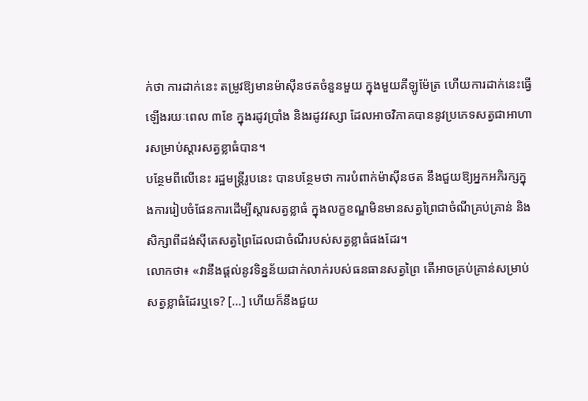ក់ថា ការដាក់នេះ តម្រូវឱ្យមានម៉ាស៊ីនថតចំនួនមួយ ក្នុងមួយគីឡូម៉ែត្រ ហើយការដាក់នេះធ្វើឡើងរយៈពេល ៣ខែ ក្នុងរដូវប្រាំង និងរដូវវស្សា ដែលអាចវិភាគបាននូវប្រភេទសត្វជាអាហារសម្រាប់ស្តារសត្វខ្លាធំបាន។
បន្ថែមពីលើនេះ រដ្ឋមន្ត្រីរូបនេះ បានបន្ថែមថា ការបំពាក់ម៉ាស៊ីនថត នឹងជួយឱ្យអ្នកអភិរក្សក្នុងការរៀបចំផែនការដើម្បីស្តារសត្វខ្លាធំ ក្នុងលក្ខខណ្ឌមិនមានសត្វព្រៃជាចំណីគ្រប់គ្រាន់ និងសិក្សាពីដង់ស៊ីតេសត្វព្រៃដែលជាចំណីរបស់សត្វខ្លាធំផងដែរ។
លោកថា៖ «វានឹងផ្តល់នូវទិន្នន័យជាក់លាក់របស់ធនធានសត្វព្រៃ តើអាចគ្រប់គ្រាន់សម្រាប់សត្វខ្លាធំដែរឬទេ? […] ហើយក៏នឹងជួយ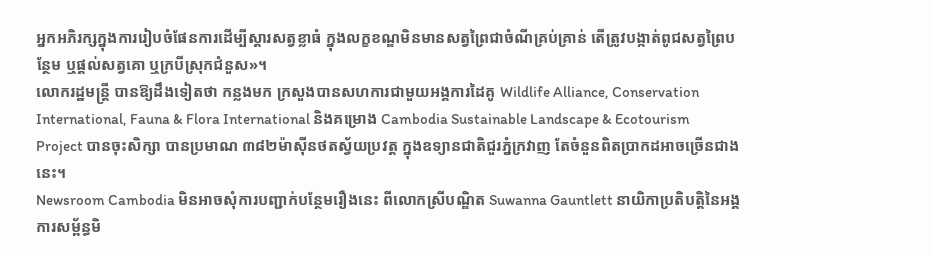អ្នកអភិរក្សក្នុងការរៀបចំផែនការដើម្បីស្តារសត្វខ្លាធំ ក្នុងលក្ខខណ្ឌមិនមានសត្វព្រៃជាចំណីគ្រប់គ្រាន់ តើត្រូវបង្កាត់ពូជសត្វព្រៃបន្ថែម ឬផ្តល់សត្វគោ ឬក្របីស្រុកជំនួស»។
លោករដ្ឋមន្ត្រី បានឱ្យដឹងទៀតថា កន្លងមក ក្រសួងបានសហការជាមួយអង្គការដៃគូ Wildlife Alliance, Conservation International, Fauna & Flora International និងគម្រោង Cambodia Sustainable Landscape & Ecotourism Project បានចុះសិក្សា បានប្រមាណ ៣៨២ម៉ាស៊ីនថតស្វ័យប្រវត្ត ក្នុងឧទ្យានជាតិជួរភ្នំក្រវាញ តែចំនួនពិតប្រាកដអាចច្រើនជាងនេះ។
Newsroom Cambodia មិនអាចសុំការបញ្ជាក់បន្ថែមរឿងនេះ ពីលោកស្រីបណ្ឌិត Suwanna Gauntlett នាយិកាប្រតិបត្តិនៃអង្គការសម្ព័ន្ធមិ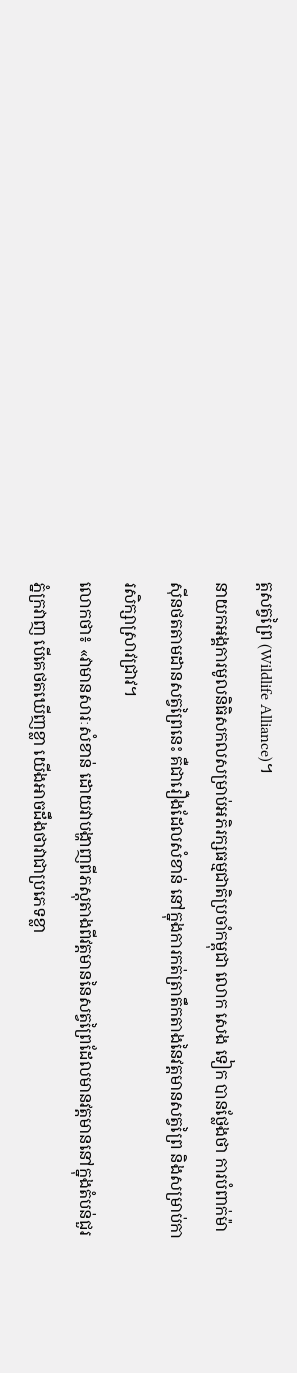ត្តសត្វព្រៃ (Wildlife Alliance)។
នាយកអង្គការមូលនិធិសកលសម្រាប់អភិរក្សធម្មជាតិប្រចាំកម្ពុជា លោក សេង ទៀក បានថ្លែងថា ការបំពាក់ម៉ាស៊ីនថតតាមដានសត្វព្រៃនេះ គឺជារឿងដែលសំខាន់ នៅក្នុងការកត់ត្រាតឹកតាងនៃវត្តមានសត្វព្រៃ និងសម្រាប់ការសិក្សាស្រាវជ្រាវ។
លោកថា៖ «វាមានសារៈសំខាន់ ដោយវាបង្ហាញពីភស្តុតាងពីវត្តមាននៃសត្វព្រៃដែលមានវត្តមាននៅក្នុងតំបន់ជួរភ្នំក្រវាញ បើគេថតឃើញខ្លា យើងអាចដឹងថាវាជាប្រភេទខ្លា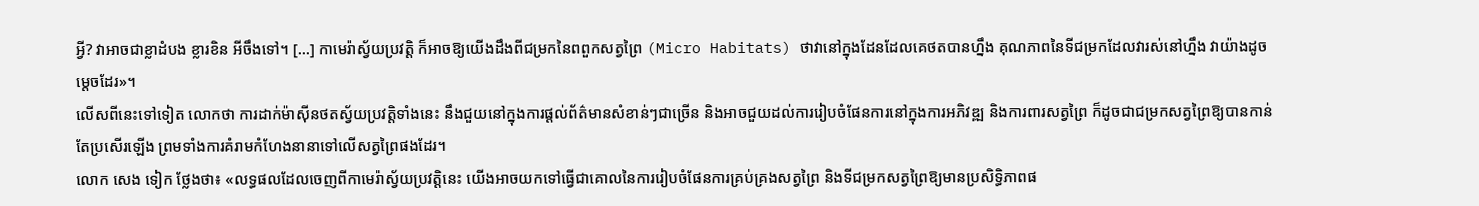អ្វី? វាអាចជាខ្លាដំបង ខ្លារខិន អីចឹងទៅ។ […] កាមេរ៉ាស្វ័យប្រវត្តិ ក៏អាចឱ្យយើងដឹងពីជម្រកនៃពពួកសត្វព្រៃ (Micro Habitats) ថាវានៅក្នុងដែនដែលគេថតបានហ្នឹង គុណភាពនៃទីជម្រកដែលវារស់នៅហ្នឹង វាយ៉ាងដូចម្តេចដែរ»។
លើសពីនេះទៅទៀត លោកថា ការដាក់ម៉ាស៊ីនថតស្វ័យប្រវត្តិទាំងនេះ នឹងជួយនៅក្នុងការផ្តល់ព័ត៌មានសំខាន់ៗជាច្រើន និងអាចជួយដល់ការរៀបចំផែនការនៅក្នុងការអភិវឌ្ឍ និងការពារសត្វព្រៃ ក៏ដូចជាជម្រកសត្វព្រៃឱ្យបានកាន់តែប្រសើរឡើង ព្រមទាំងការគំរាមកំហែងនានាទៅលើសត្វព្រៃផងដែរ។
លោក សេង ទៀក ថ្លែងថា៖ «លទ្ធផលដែលចេញពីកាមេរ៉ាស្វ័យប្រវត្តិនេះ យើងអាចយកទៅធ្វើជាគោលនៃការរៀបចំផែនការគ្រប់គ្រងសត្វព្រៃ និងទីជម្រកសត្វព្រៃឱ្យមានប្រសិទ្ធិភាពផ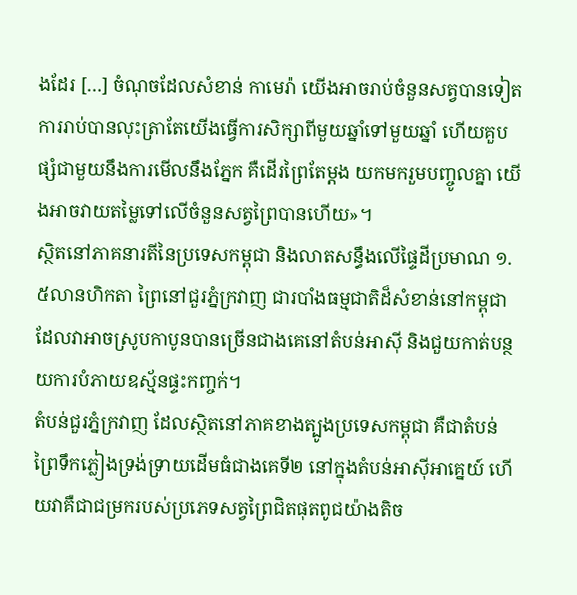ងដែរ […] ចំណុចដែលសំខាន់ កាមេរ៉ា យើងអាចរាប់ចំនួនសត្វបានទៀត ការរាប់បានលុះត្រាតែយើងធ្វើការសិក្សាពីមួយឆ្នាំទៅមួយឆ្នាំ ហើយគួបផ្សំជាមួយនឹងការមើលនឹងភ្នែក គឺដើរព្រៃតែម្តង យកមករួមបញ្ចូលគ្នា យើងអាចវាយតម្លៃទៅលើចំនួនសត្វព្រៃបានហើយ»។
ស្ថិតនៅភាគនារតីនៃប្រទេសកម្ពុជា និងលាតសន្ធឹងលើផ្ទៃដីប្រមាណ ១.៥លានហិកតា ព្រៃនៅជួរភ្នំក្រវាញ ជារបាំងធម្មជាតិដ៏សំខាន់នៅកម្ពុជា ដែលវាអាចស្រូបកាបូនបានច្រើនជាងគេនៅតំបន់អាស៊ី និងជួយកាត់បន្ថយការបំភាយឧស្ម័នផ្ទះកញ្ចក់។
តំបន់ជួរភ្នំក្រវាញ ដែលស្ថិតនៅភាគខាងត្បូងប្រទេសកម្ពុជា គឺជាតំបន់ព្រៃទឹកភ្លៀងទ្រង់ទ្រាយដើមធំជាងគេទី២ នៅក្នុងតំបន់អាស៊ីអាគ្នេយ៍ ហើយវាគឺជាជម្រករបស់ប្រភេទសត្វព្រៃជិតផុតពូជយ៉ាងតិច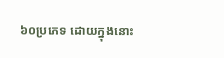៦០ប្រភេទ ដោយក្នុងនោះ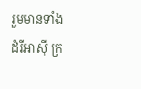រួមមានទាំង ដំរីអាស៊ី ក្រ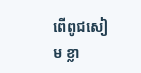ពើពូជសៀម ខ្លា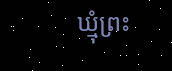ឃ្មុំព្រះ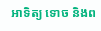អាទិត្យ ទោច និងព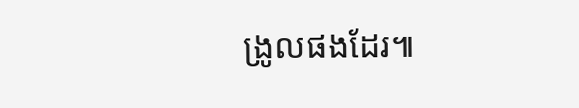ង្រូលផងដែរ៕